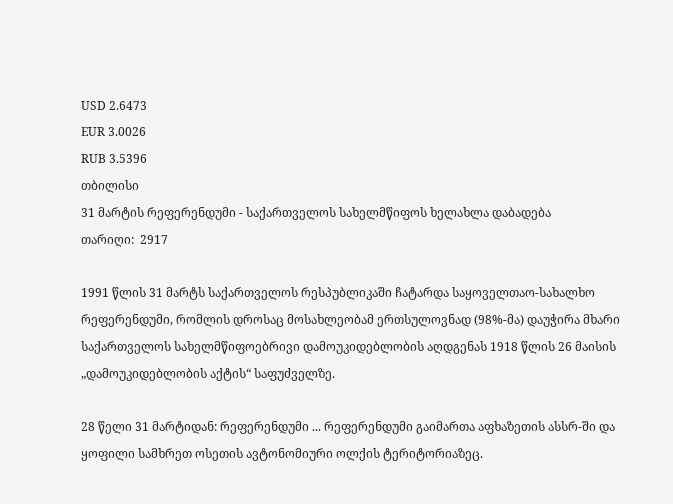USD 2.6473
EUR 3.0026
RUB 3.5396
თბილისი
31 მარტის რეფერენდუმი - საქართველოს სახელმწიფოს ხელახლა დაბადება
თარიღი:  2917

1991 წლის 31 მარტს საქართველოს რესპუბლიკაში ჩატარდა საყოველთაო-სახალხო რეფერენდუმი, რომლის დროსაც მოსახლეობამ ერთსულოვნად (98%-მა) დაუჭირა მხარი საქართველოს სახელმწიფოებრივი დამოუკიდებლობის აღდგენას 1918 წლის 26 მაისის „დამოუკიდებლობის აქტის“ საფუძველზე.

28 წელი 31 მარტიდან: რეფერენდუმი ... რეფერენდუმი გაიმართა აფხაზეთის ასსრ-ში და ყოფილი სამხრეთ ოსეთის ავტონომიური ოლქის ტერიტორიაზეც.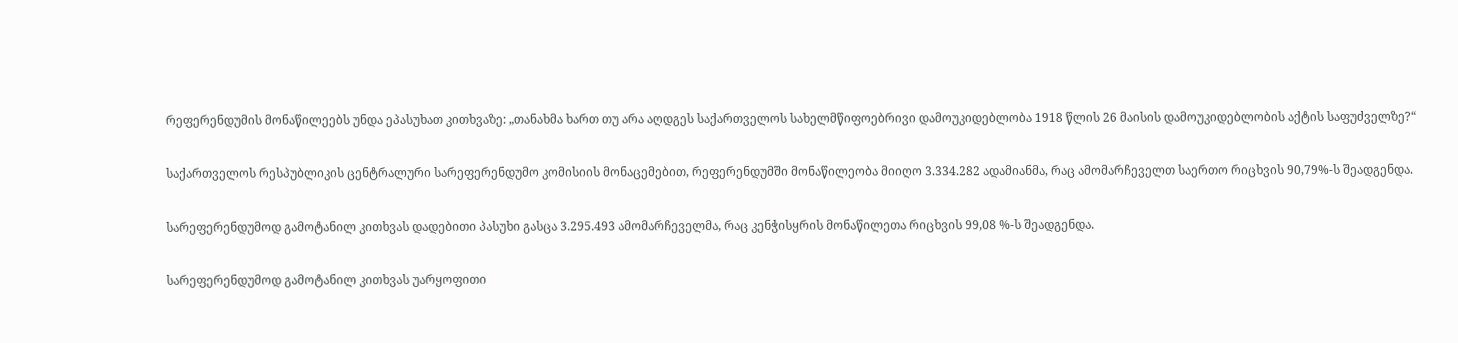რეფერენდუმის მონაწილეებს უნდა ეპასუხათ კითხვაზე: „თანახმა ხართ თუ არა აღდგეს საქართველოს სახელმწიფოებრივი დამოუკიდებლობა 1918 წლის 26 მაისის დამოუკიდებლობის აქტის საფუძველზე?“

საქართველოს რესპუბლიკის ცენტრალური სარეფერენდუმო კომისიის მონაცემებით, რეფერენდუმში მონაწილეობა მიიღო 3.334.282 ადამიანმა, რაც ამომარჩეველთ საერთო რიცხვის 90,79%-ს შეადგენდა.

სარეფერენდუმოდ გამოტანილ კითხვას დადებითი პასუხი გასცა 3.295.493 ამომარჩეველმა, რაც კენჭისყრის მონაწილეთა რიცხვის 99,08 %-ს შეადგენდა.

სარეფერენდუმოდ გამოტანილ კითხვას უარყოფითი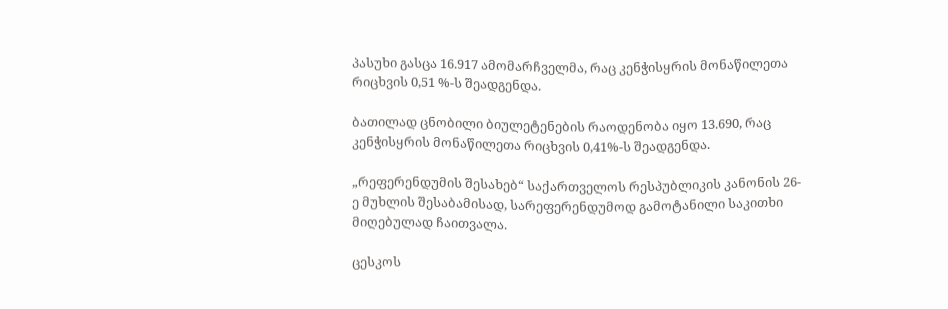პასუხი გასცა 16.917 ამომარჩველმა, რაც კენჭისყრის მონაწილეთა რიცხვის 0,51 %-ს შეადგენდა.

ბათილად ცნობილი ბიულეტენების რაოდენობა იყო 13.690, რაც კენჭისყრის მონაწილეთა რიცხვის 0,41%-ს შეადგენდა.

„რეფერენდუმის შესახებ“ საქართველოს რესპუბლიკის კანონის 26-ე მუხლის შესაბამისად, სარეფერენდუმოდ გამოტანილი საკითხი მიღებულად ჩაითვალა.

ცესკოს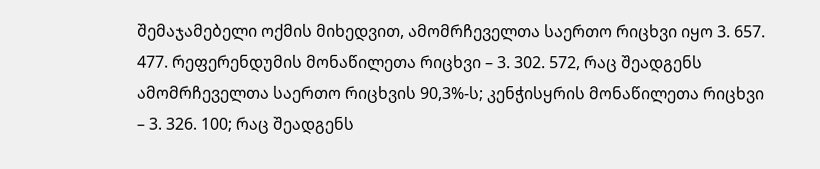შემაჯამებელი ოქმის მიხედვით, ამომრჩეველთა საერთო რიცხვი იყო 3. 657. 477. რეფერენდუმის მონაწილეთა რიცხვი – 3. 302. 572, რაც შეადგენს ამომრჩეველთა საერთო რიცხვის 90,3%-ს; კენჭისყრის მონაწილეთა რიცხვი – 3. 326. 100; რაც შეადგენს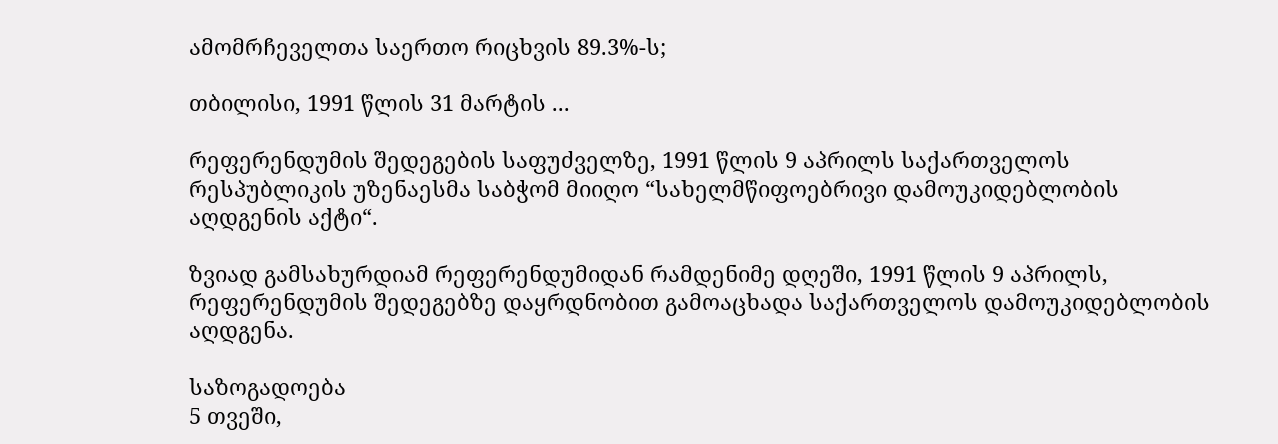ამომრჩეველთა საერთო რიცხვის 89.3%-ს;

თბილისი, 1991 წლის 31 მარტის ...

რეფერენდუმის შედეგების საფუძველზე, 1991 წლის 9 აპრილს საქართველოს რესპუბლიკის უზენაესმა საბჭომ მიიღო “სახელმწიფოებრივი დამოუკიდებლობის აღდგენის აქტი“.

ზვიად გამსახურდიამ რეფერენდუმიდან რამდენიმე დღეში, 1991 წლის 9 აპრილს, რეფერენდუმის შედეგებზე დაყრდნობით გამოაცხადა საქართველოს დამოუკიდებლობის აღდგენა.

საზოგადოება
5 თვეში,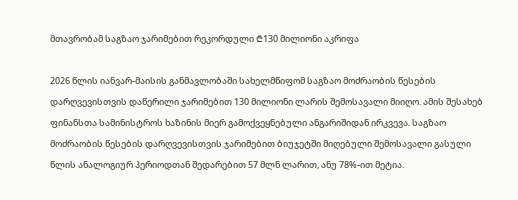მთავრობამ საგზაო ჯარიმებით რეკორდული ₾130 მილიონი აკრიფა

2026 წლის იანვარ-მაისის განმავლობაში სახელმწიფომ საგზაო მოძრაობის წესების დარღვევისთვის დაწერილი ჯარიმებით 130 მილიონი ლარის შემოსავალი მიიღო. ამის შესახებ ფინანსთა სამინისტროს ხაზინის მიერ გამოქვეყნებული ანგარიშიდან ირკვევა. საგზაო მოძრაობის წესების დარღვევისთვის ჯარიმებით ბიუჯეტში მიღებული შემოსავალი გასული წლის ანალოგიურ პერიოდთან შედარებით 57 მლნ ლარით, ანუ 78%-ით მეტია.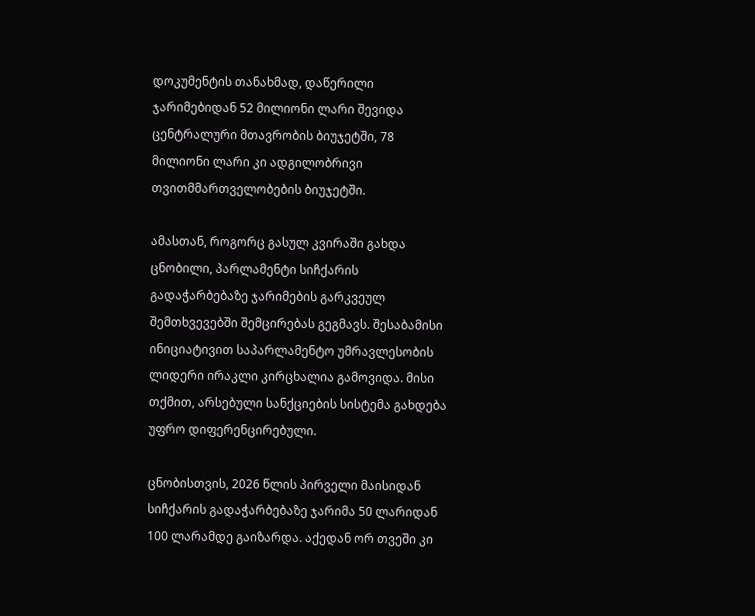დოკუმენტის თანახმად, დაწერილი ჯარიმებიდან 52 მილიონი ლარი შევიდა ცენტრალური მთავრობის ბიუჯეტში, 78 მილიონი ლარი კი ადგილობრივი თვითმმართველობების ბიუჯეტში.

ამასთან, როგორც გასულ კვირაში გახდა ცნობილი, პარლამენტი სიჩქარის გადაჭარბებაზე ჯარიმების გარკვეულ შემთხვევებში შემცირებას გეგმავს. შესაბამისი ინიციატივით საპარლამენტო უმრავლესობის ლიდერი ირაკლი კირცხალია გამოვიდა. მისი თქმით, არსებული სანქციების სისტემა გახდება უფრო დიფერენცირებული.

ცნობისთვის, 2026 წლის პირველი მაისიდან სიჩქარის გადაჭარბებაზე ჯარიმა 50 ლარიდან 100 ლარამდე გაიზარდა. აქედან ორ თვეში კი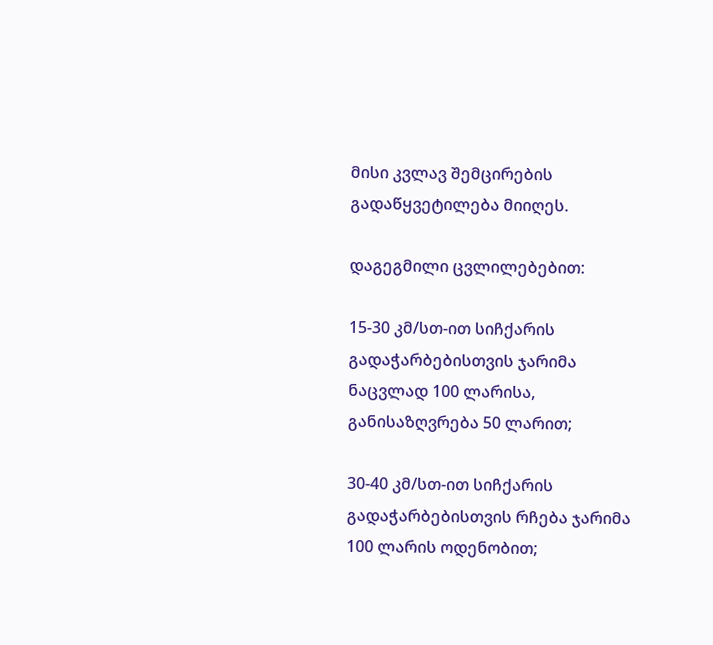მისი კვლავ შემცირების გადაწყვეტილება მიიღეს.

დაგეგმილი ცვლილებებით:

15-30 კმ/სთ-ით სიჩქარის გადაჭარბებისთვის ჯარიმა ნაცვლად 100 ლარისა, განისაზღვრება 50 ლარით;

30-40 კმ/სთ-ით სიჩქარის გადაჭარბებისთვის რჩება ჯარიმა 100 ლარის ოდენობით;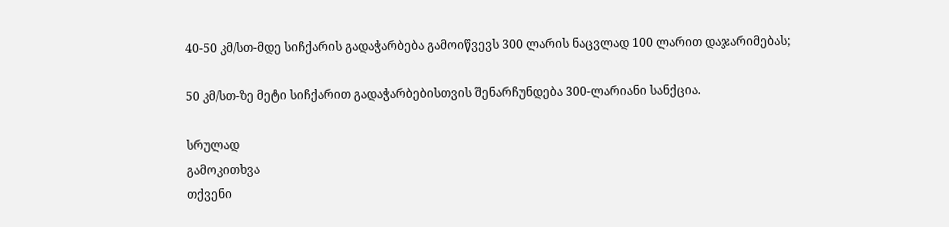40-50 კმ/სთ-მდე სიჩქარის გადაჭარბება გამოიწვევს 300 ლარის ნაცვლად 100 ლარით დაჯარიმებას;

50 კმ/სთ-ზე მეტი სიჩქარით გადაჭარბებისთვის შენარჩუნდება 300-ლარიანი სანქცია.

სრულად
გამოკითხვა
თქვენი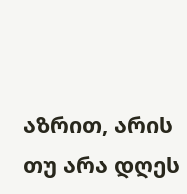აზრით, არის თუ არა დღეს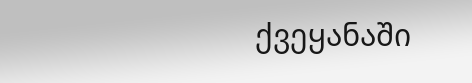ქვეყანაში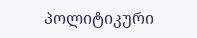პოლიტიკური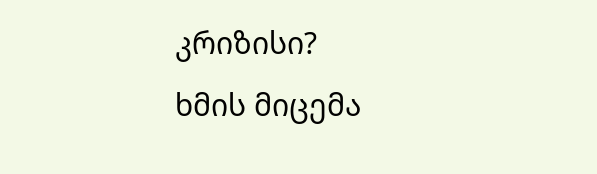კრიზისი?
ხმის მიცემა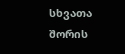სხვათა შორის